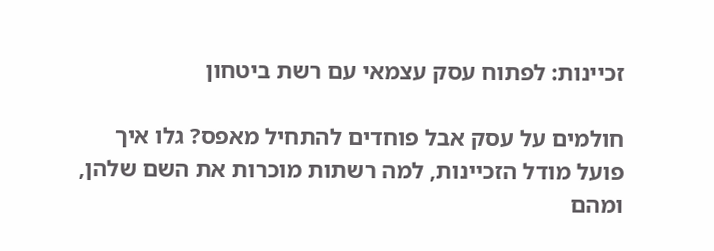זכיינות: לפתוח עסק עצמאי עם רשת ביטחון

חולמים על עסק אבל פוחדים להתחיל מאפס? גלו איך פועל מודל הזכיינות, למה רשתות מוכרות את השם שלהן, ומהם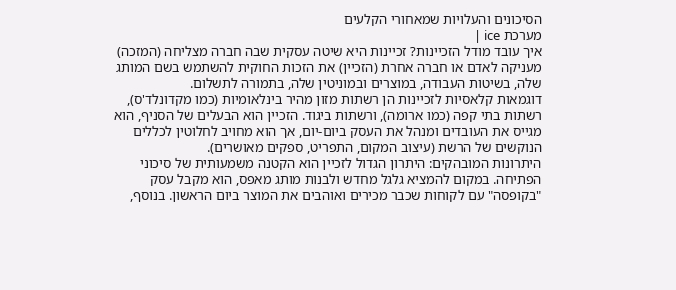הסיכונים והעלויות שמאחורי הקלעים
מערכת ice |
איך עובד מודל הזכיינות? זכיינות היא שיטה עסקית שבה חברה מצליחה (המזכה) מעניקה לאדם או חברה אחרת (הזכיין) את הזכות החוקית להשתמש בשם המותג שלה, בשיטות העבודה, במוצרים ובמוניטין שלה, בתמורה לתשלום.
דוגמאות קלאסיות לזכיינות הן רשתות מזון מהיר בינלאומיות (כמו מקדונלד'ס), רשתות בתי קפה (כמו ארומה), ורשתות ביגוד. הזכיין הוא הבעלים של הסניף, הוא מגייס את העובדים ומנהל את העסק ביום-יום, אך הוא מחויב לחלוטין לכללים הנוקשים של הרשת (עיצוב המקום, התפריט, ספקים מאושרים).
היתרונות המובהקים: היתרון הגדול לזכיין הוא הקטנה משמעותית של סיכוני הפתיחה. במקום להמציא גלגל מחדש ולבנות מותג מאפס, הוא מקבל עסק "בקופסה" עם לקוחות שכבר מכירים ואוהבים את המוצר ביום הראשון. בנוסף,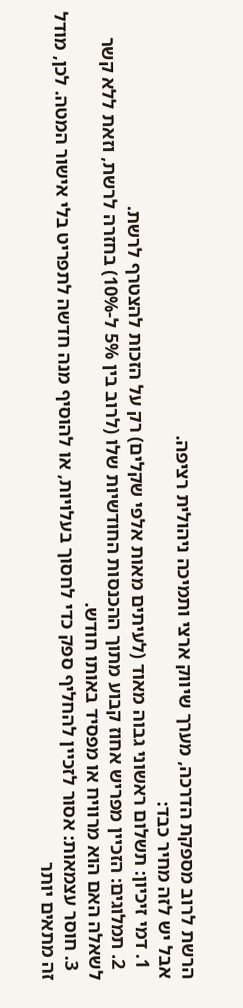הרשת לרוב מספקת הדרכה, מערך שיווק ארצי ותמיכה ניהולית רציפה.
אבל יש לזה מחיר כבד:
  1. דמי זיכיון: תשלום ראשוני גבוה מאוד (לעיתים מאות אלפי שקלים) רק על הזכות להצטרף לרשת.
  2. תמלוגים: הזכיין מפריש אחוז קבוע מתוך ההכנסות החודשיות שלו (לרוב בין 5% ל-10%) בחזרה לרשת, וזאת ללא קשר לשאלה האם הוא מרוויח או מפסיד באותו חודש.
  3. חוסר עצמאות: אסור לזכיין להחליף ספק כדי לחסוך בעלויות, או להוסיף מנה חדשה לתפריט בלי אישור המטה. לכן, מודל זה מתאים יותר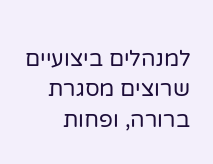למנהלים ביצועיים שרוצים מסגרת ברורה, ופחות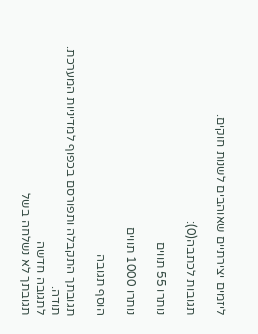ליזמים יצירתיים שאוהבים לשנות חוקים.

תגובות לכתבה(0):

נותרו 55 תווים

נותרו 1000 תווים

הוסף תגובה

תגובתך התקבלה ותפורסם בכפוף למדיניות המערכת.
תודה.
לתגובה חדשה
תגובתך לא נשלחה בשל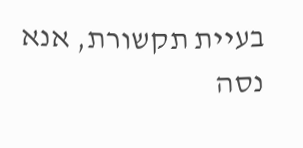בעיית תקשורת, אנא נסה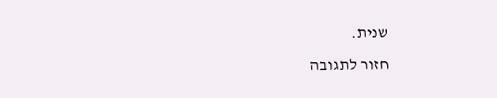שנית.
חזור לתגובה